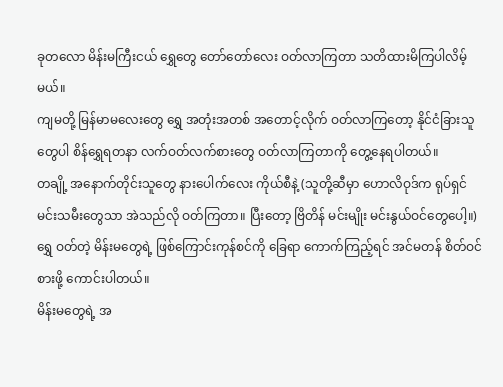ခုတလော မိန်းမကြီးငယ် ရွှေတွေ တော်တော်လေး ဝတ်လာကြတာ သတိထားမိကြပါလိမ့်မယ်။
ကျမတို့ မြန်မာမလေးတွေ ရွှေ အတုံးအတစ် အတောင့်လိုက် ဝတ်လာကြတော့ နိုင်ငံခြားသူတွေပါ စိန်ရွှေရတနာ လက်ဝတ်လက်စားတွေ ဝတ်လာကြတာကို တွေ့နေရပါတယ်။
တချို့ အနောက်တိုင်းသူတွေ နားပေါက်လေး ကိုယ်စီနဲ့ (သူတို့ဆီမှာ ဟောလိဝုဒ်က ရုပ်ရှင် မင်းသမီးတွေသာ အဲသည်လို ဝတ်ကြတာ။ ပြီးတော့ ဗြိတိန် မင်းမျိုး မင်းနွယ်ဝင်တွေပေါ့။)
ရွှေ ဝတ်တဲ့ မိန်းမတွေရဲ့ ဖြစ်ကြောင်းကုန်စင်ကို ခြေရာ ကောက်ကြည့်ရင် အင်မတန် စိတ်ဝင်စားဖို့ ကောင်းပါတယ်။
မိန်းမတွေရဲ့ အ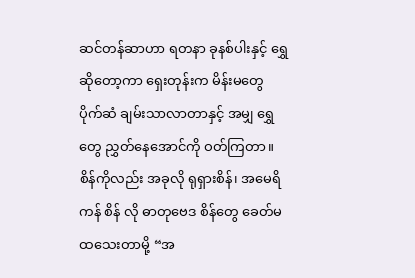ဆင်တန်ဆာဟာ ရတနာ ခုနစ်ပါးနှင့် ရွှေ ဆိုတော့ကာ ရှေးတုန်းက မိန်းမတွေ ပိုက်ဆံ ချမ်းသာလာတာနှင့် အမျှ ရွှေတွေ ညွှတ်နေအောင်ကို ဝတ်ကြတာ။
စိန်ကိုလည်း အခုလို ရုရှားစိန်၊ အမေရိကန် စိန် လို ဓာတုဗေဒ စိန်တွေ ခေတ်မထသေးတာမို့ “အ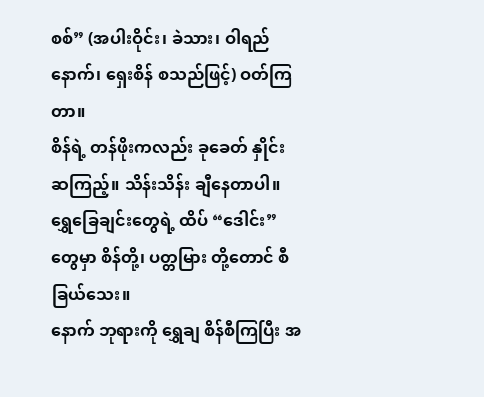စစ်” (အပါးဝိုင်း၊ ခဲသား၊ ဝါရည်နောက်၊ ရှေးစိန် စသည်ဖြင့်) ဝတ်ကြတာ။
စိန်ရဲ့ တန်ဖိုးကလည်း ခုခေတ် နှိုင်းဆကြည့်။ သိန်းသိန်း ချီနေတာပါ။
ရွှေခြေချင်းတွေရဲ့ ထိပ် “ဒေါင်း” တွေမှာ စိန်တို့၊ ပတ္တမြား တို့တောင် စီခြယ်သေး။
နောက် ဘုရားကို ရွှေချ စိန်စီကြပြီး အ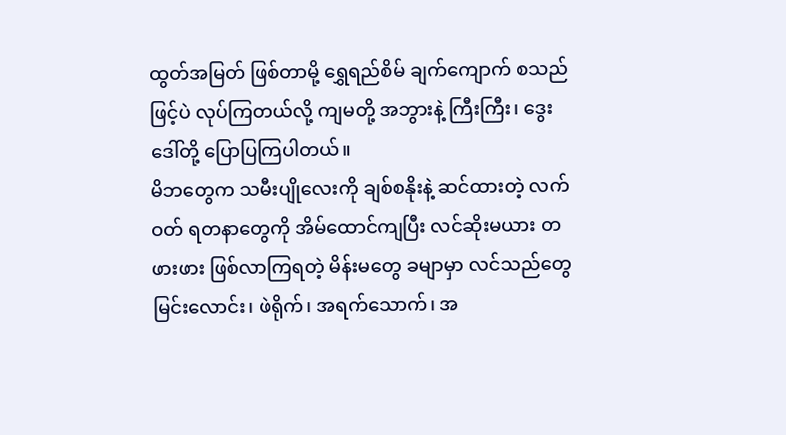ထွတ်အမြတ် ဖြစ်တာမို့ ရွှေရည်စိမ် ချက်ကျောက် စသည်ဖြင့်ပဲ လုပ်ကြတယ်လို့ ကျမတို့ အဘွားနဲ့ ကြီးကြီး၊ ဒွေးဒေါ်တို့ ပြောပြကြပါတယ်။
မိဘတွေက သမီးပျိုလေးကို ချစ်စနိုးနဲ့ ဆင်ထားတဲ့ လက်ဝတ် ရတနာတွေကို အိမ်ထောင်ကျပြီး လင်ဆိုးမယား တဖားဖား ဖြစ်လာကြရတဲ့ မိန်းမတွေ ခမျာမှာ လင်သည်တွေ မြင်းလောင်း၊ ဖဲရိုက်၊ အရက်သောက်၊ အ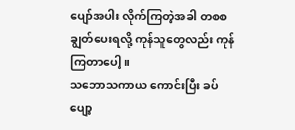ပျော်အပါး လိုက်ကြတဲ့အခါ တစစ ချွတ်ပေးရလို့ ကုန်သူတွေလည်း ကုန်ကြတာပေါ့။
သဘောသကာယ ကောင်းပြီး ခပ်ပျော့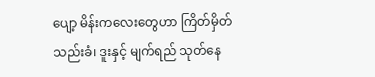ပျော့ မိန်းကလေးတွေဟာ ကြိတ်မှိတ် သည်းခံ၊ ဒူးနှင့် မျက်ရည် သုတ်နေ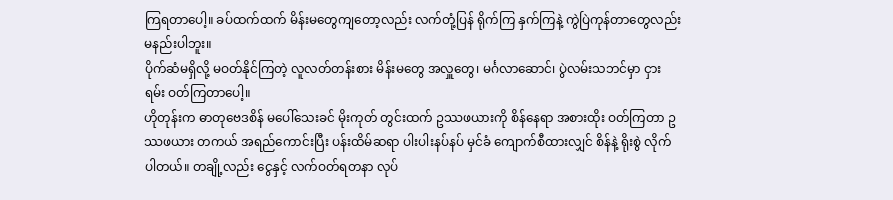ကြရတာပေါ့။ ခပ်ထက်ထက် မိန်းမတွေကျတော့လည်း လက်တုံ့ပြန် ရိုက်ကြ နှက်ကြနဲ့ ကွဲပြဲကုန်တာတွေလည်း မနည်းပါဘူး။
ပိုက်ဆံမရှိလို့ မဝတ်နိုင်ကြတဲ့ လူလတ်တန်းစား မိန်းမတွေ အလှူတွေ၊ မင်္ဂလာဆောင်၊ ပွဲလမ်းသဘင်မှာ ငှားရမ်း ဝတ်ကြတာပေါ့။
ဟိုတုန်းက ဓာတုဗေဒစိန် မပေါ်သေးခင် မိုးကုတ် တွင်းထက် ဥဿဖယားကို စိန်နေရာ အစားထိုး ဝတ်ကြတာ ဥဿဖယား တကယ် အရည်ကောင်းပြီး ပန်းထိမ်ဆရာ ပါးပါးနပ်နပ် မှင်ခံ ကျောက်စီထားလျှင် စိန်နဲ့ ရိုးစွဲ လိုက်ပါတယ်။ တချို့လည်း ငွေနှင့် လက်ဝတ်ရတနာ လုပ်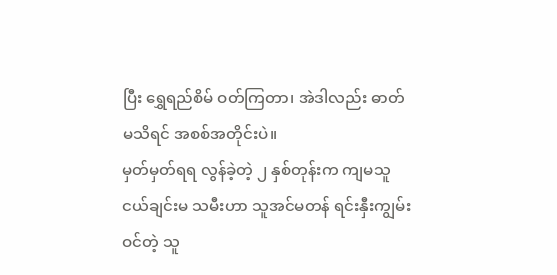ပြီး ရွှေရည်စိမ် ဝတ်ကြတာ၊ အဲဒါလည်း ဓာတ်မသိရင် အစစ်အတိုင်းပဲ။
မှတ်မှတ်ရရ လွန်ခဲ့တဲ့ ၂ နှစ်တုန်းက ကျမသူငယ်ချင်းမ သမီးဟာ သူအင်မတန် ရင်းနှီးကျွမ်းဝင်တဲ့ သူ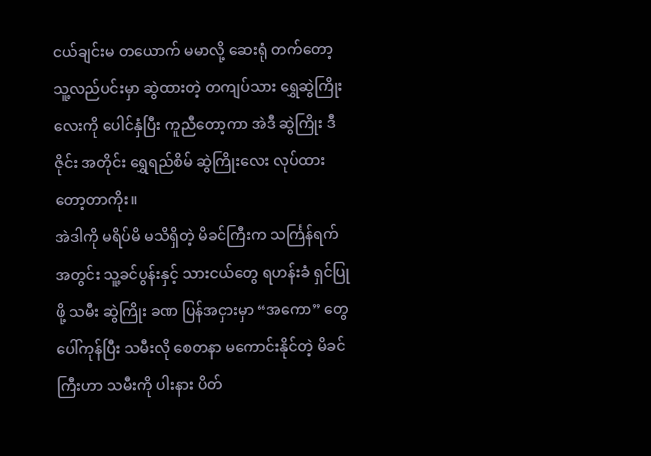ငယ်ချင်းမ တယောက် မမာလို့ ဆေးရုံ တက်တော့ သူ့လည်ပင်းမှာ ဆွဲထားတဲ့ တကျပ်သား ရွှေဆွဲကြိုးလေးကို ပေါင်နှံပြီး ကူညီတော့ကာ အဲဒီ ဆွဲကြိုး ဒီဇိုင်း အတိုင်း ရွှေရည်စိမ် ဆွဲကြိုးလေး လုပ်ထားတော့တာကိုး။
အဲဒါကို မရိပ်မိ မသိရှိတဲ့ မိခင်ကြီးက သင်္ကြန်ရက်အတွင်း သူ့ခင်ပွန်းနှင့် သားငယ်တွေ ရဟန်းခံ ရှင်ပြုဖို့ သမီး ဆွဲကြိုး ခဏ ပြန်အငှားမှာ “အကော” တွေ ပေါ်ကုန်ပြီး သမီးလို စေတနာ မကောင်းနိုင်တဲ့ မိခင်ကြီးဟာ သမီးကို ပါးနား ပိတ်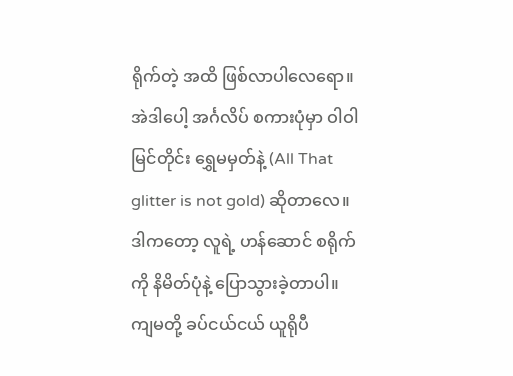ရိုက်တဲ့ အထိ ဖြစ်လာပါလေရော။
အဲဒါပေါ့ အင်္ဂလိပ် စကားပုံမှာ ဝါဝါမြင်တိုင်း ရွှေမမှတ်နဲ့ (All That glitter is not gold) ဆိုတာလေ။ ဒါကတော့ လူရဲ့ ဟန်ဆောင် စရိုက်ကို နိမိတ်ပုံနဲ့ ပြောသွားခဲ့တာပါ။
ကျမတို့ ခပ်ငယ်ငယ် ယူရိုပီ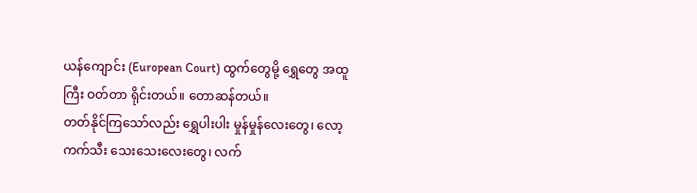ယန်ကျောင်း (European Court) ထွက်တွေမို့ ရွှေတွေ အထူကြီး ဝတ်တာ ရိုင်းတယ်။ တောဆန်တယ်။
တတ်နိုင်ကြသော်လည်း ရွှေပါးပါး မှုန်မှုန်လေးတွေ၊ လော့ကက်သီး သေးသေးလေးတွေ၊ လက်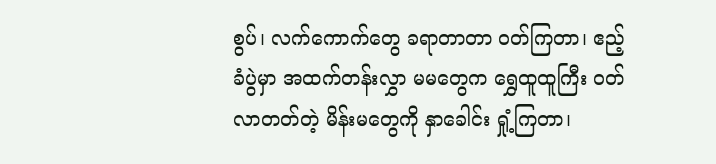စွပ်၊ လက်ကောက်တွေ ခရာတာတာ ဝတ်ကြတာ၊ ဧည့်ခံပွဲမှာ အထက်တန်းလွှာ မမတွေက ရွှေထူထူကြီး ဝတ်လာတတ်တဲ့ မိန်းမတွေကို နှာခေါင်း ရှုံ့ကြတာ၊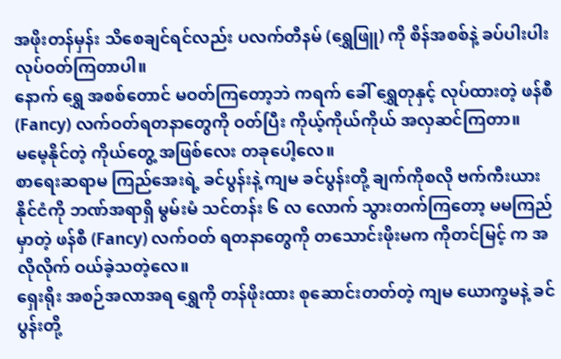အဖိုးတန်မှန်း သိစေချင်ရင်လည်း ပလက်တီနမ် (ရွှေဖြူ) ကို စိန်အစစ်နဲ့ ခပ်ပါးပါး လုပ်ဝတ်ကြတာပါ။
နောက် ရွှေ အစစ်တောင် မဝတ်ကြတော့ဘဲ ကရက် ခေါ် ရွှေတုနှင့် လုပ်ထားတဲ့ ဖန်စီ (Fancy) လက်ဝတ်ရတနာတွေကို ဝတ်ပြီး ကိုယ့်ကိုယ်ကိုယ် အလှဆင်ကြတာ။
မမေ့နိုင်တဲ့ ကိုယ်တွေ့ အဖြစ်လေး တခုပေါ့လေ။
စာရေးဆရာမ ကြည်အေးရဲ့ ခင်ပွန်းနဲ့ ကျမ ခင်ပွန်းတို့ ချက်ကိုစလို ဗက်ကီးယား နိုင်ငံကို ဘဏ်အရာရှိ မွမ်းမံ သင်တန်း ၆ လ လောက် သွားတက်ကြတော့ မမကြည် မှာတဲ့ ဖန်စီ (Fancy) လက်ဝတ် ရတနာတွေကို တသောင်းဖိုးမက ကိုတင်မြင့် က အလိုလိုက် ဝယ်ခဲ့သတဲ့လေ။
ရှေးရိုး အစဉ်အလာအရ ရွှေကို တန်ဖိုးထား စုဆောင်းတတ်တဲ့ ကျမ ယောက္ခမနဲ့ ခင်ပွန်းတို့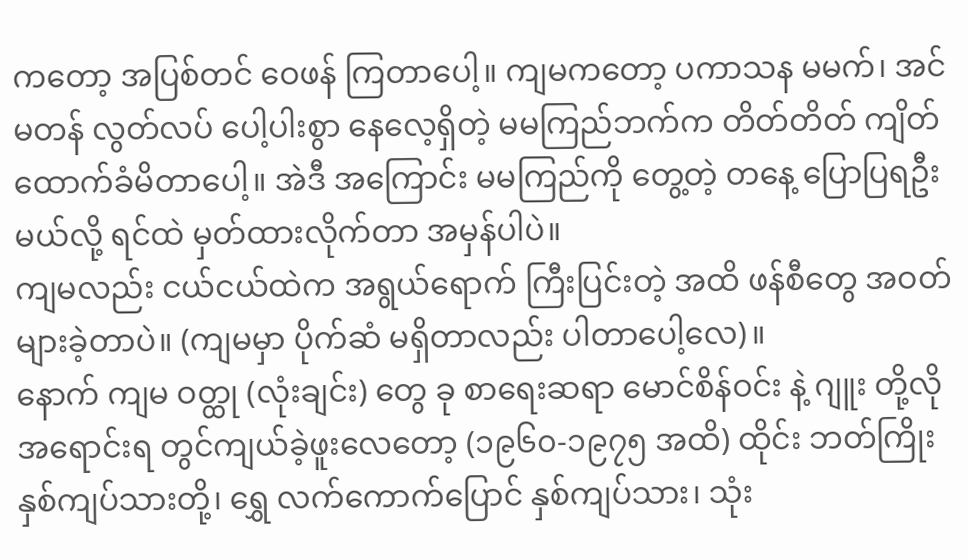ကတော့ အပြစ်တင် ဝေဖန် ကြတာပေါ့။ ကျမကတော့ ပကာသန မမက်၊ အင်မတန် လွတ်လပ် ပေါ့ပါးစွာ နေလေ့ရှိတဲ့ မမကြည်ဘက်က တိတ်တိတ် ကျိတ် ထောက်ခံမိတာပေါ့။ အဲဒီ အကြောင်း မမကြည်ကို တွေ့တဲ့ တနေ့ ပြောပြရဦးမယ်လို့ ရင်ထဲ မှတ်ထားလိုက်တာ အမှန်ပါပဲ။
ကျမလည်း ငယ်ငယ်ထဲက အရွယ်ရောက် ကြီးပြင်းတဲ့ အထိ ဖန်စီတွေ အဝတ်များခဲ့တာပဲ။ (ကျမမှာ ပိုက်ဆံ မရှိတာလည်း ပါတာပေါ့လေ)။
နောက် ကျမ ဝတ္ထု (လုံးချင်း) တွေ ခု စာရေးဆရာ မောင်စိန်ဝင်း နဲ့ ဂျူး တို့လို အရောင်းရ တွင်ကျယ်ခဲ့ဖူးလေတော့ (၁၉၆၀-၁၉၇၅ အထိ) ထိုင်း ဘတ်ကြိုး နှစ်ကျပ်သားတို့၊ ရွှေ လက်ကောက်ပြောင် နှစ်ကျပ်သား၊ သုံး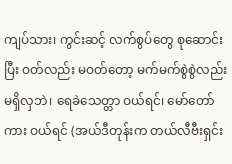ကျပ်သား၊ ကွင်းဆင့် လက်စွပ်တွေ စုဆောင်းပြီး ဝတ်လည်း မဝတ်တော့ မက်မက်စွဲစွဲလည်း မရှိလှဘဲ၊ ရေခဲသေတ္တာ ဝယ်ရင်၊ မော်တော်ကား ဝယ်ရင် (အယ်ဒီတုန်းက တယ်လီဗီးရှင်း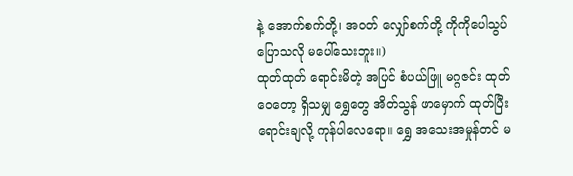နဲ့ အောက်စက်တို့၊ အဝတ် လျှော်စက်တို့ ကိုကိုပေါသွပ် ပြောသလို မပေါ်သေးဘူး။)
ထုတ်ထုတ် ရောင်းမိတဲ့ အပြင် စံပယ်ဖြူ မဂ္ဂဇင်း ထုတ်ဝေတော့ ရှိသမျှ ရွှေတွေ အိတ်သွန် ဖာမှောက် ထုတ်ပြီး ရောင်းချလို့ ကုန်ပါလေရော။ ရွှေ အသေးအမှုန်တင် မ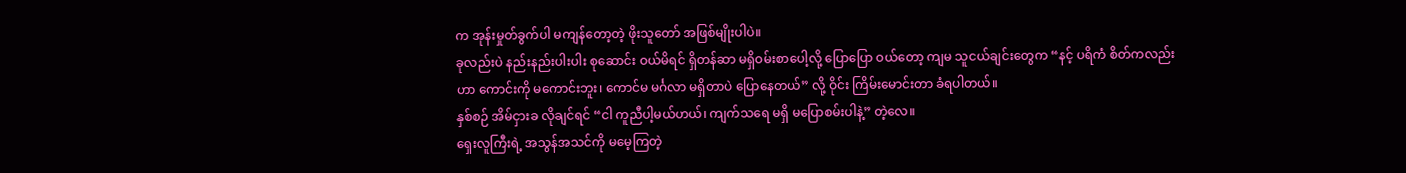က အုန်းမှုတ်ခွက်ပါ မကျန်တော့တဲ့ ဖိုးသူတော် အဖြစ်မျိုးပါပဲ။
ခုလည်းပဲ နည်းနည်းပါးပါး စုဆောင်း ဝယ်မိရင် ရှိတန်ဆာ မရှိဝမ်းစာပေါ့လို့ ပြောပြော ဝယ်တော့ ကျမ သူငယ်ချင်းတွေက “နင့် ပရိကံ စိတ်ကလည်းဟာ ကောင်းကို မကောင်းဘူး၊ ကောင်မ မင်္ဂလာ မရှိတာပဲ ပြောနေတယ်” လို့ ဝိုင်း ကြိမ်းမောင်းတာ ခံရပါတယ်။
နှစ်စဉ် အိမ်ငှားခ လိုချင်ရင် “ငါ ကူညီပါ့မယ်ဟယ်၊ ကျက်သရေ မရှိ မပြောစမ်းပါနဲ့” တဲ့လေ။
ရှေးလူကြီးရဲ့ အသွန်အသင်ကို မမေ့ကြတဲ့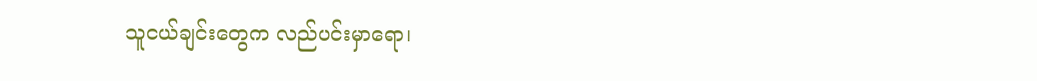သူငယ်ချင်းတွေက လည်ပင်းမှာရော၊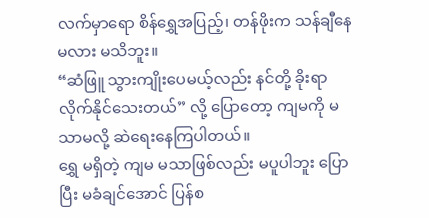လက်မှာရော စိန်ရွှေအပြည့်၊ တန်ဖိုးက သန်ချီနေမလား မသိဘူး။
“ဆံဖြူ သွားကျိုးပေမယ့်လည်း နင်တို့ ခိုးရာ လိုက်နိုင်သေးတယ်” လို့ ပြောတော့ ကျမကို မသာမလို့ ဆဲရေးနေကြပါတယ်။
ရွှေ မရှိတဲ့ ကျမ မသာဖြစ်လည်း မပူပါဘူး ပြောပြီး မခံချင်အောင် ပြန်စ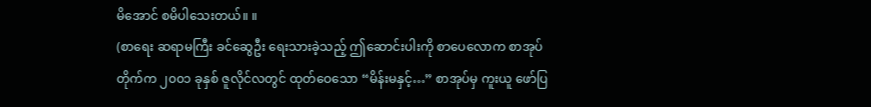မိအောင် စမိပါသေးတယ်။ ။
(စာရေး ဆရာမကြီး ခင်ဆွေဦး ရေးသားခဲ့သည့် ဤဆောင်းပါးကို စာပေလောက စာအုပ်တိုက်က ၂၀၀၁ ခုနှစ် ဇူလိုင်လတွင် ထုတ်ဝေသော “မိန်းမနှင့်…” စာအုပ်မှ ကူးယူ ဖော်ပြ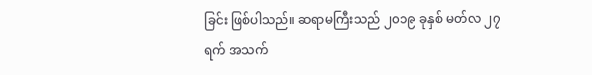ခြင်း ဖြစ်ပါသည်။ ဆရာမကြီးသည် ၂၀၁၉ ခုနှစ် မတ်လ ၂၇ ရက် အသက်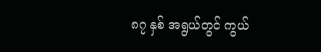၈၇ နှစ် အရွယ်တွင် ကွယ်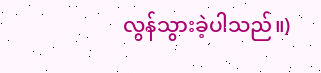လွန်သွားခဲ့ပါသည်။)